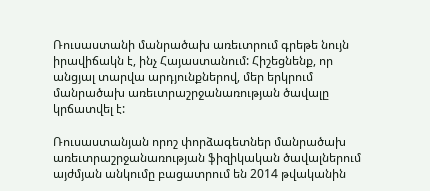Ռուսաստանի մանրածախ առեւտրում գրեթե նույն իրավիճակն է, ինչ Հայաստանում: Հիշեցնենք, որ անցյալ տարվա արդյունքներով, մեր երկրում մանրածախ առեւտրաշրջանառության ծավալը կրճատվել է:

Ռուսաստանյան որոշ փորձագետներ մանրածախ առեւտրաշրջանառության ֆիզիկական ծավալներում այժմյան անկումը բացատրում են 2014 թվականին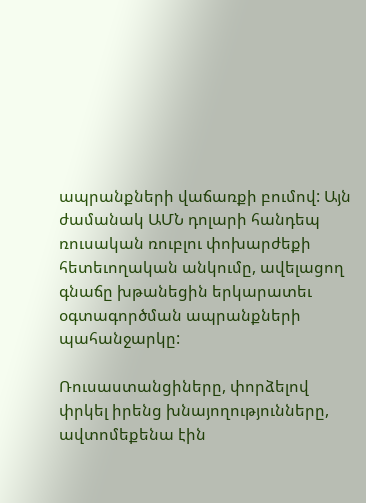ապրանքների վաճառքի բումով: Այն ժամանակ ԱՄՆ դոլարի հանդեպ ռուսական ռուբլու փոխարժեքի հետեւողական անկումը, ավելացող գնաճը խթանեցին երկարատեւ օգտագործման ապրանքների պահանջարկը:

Ռուսաստանցիները, փորձելով փրկել իրենց խնայողությունները, ավտոմեքենա էին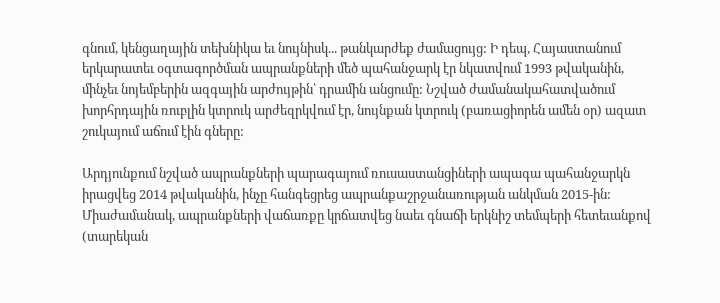գնում, կենցաղային տեխնիկա եւ նույնիսկ... թանկարժեք ժամացույց: Ի դեպ, Հայաստանում երկարատեւ օգտագործման ապրանքների մեծ պահանջարկ էր նկատվում 1993 թվականին, մինչեւ նոյեմբերին ազգային արժույթին՝ դրամին անցումը: Նշված ժամանակահատվածում խորհրդային ռուբլին կտրուկ արժեզրկվում էր, նույնքան կտրուկ (բառացիորեն ամեն օր) ազատ շուկայում աճում էին գները:

Արդյունքում նշված ապրանքների պարագայում ռուսաստանցիների ապագա պահանջարկն իրացվեց 2014 թվականին, ինչը հանգեցրեց ապրանքաշրջանառության անկման 2015-ին: Միաժամանակ, ապրանքների վաճառքը կրճատվեց նաեւ գնաճի երկնիշ տեմպերի հետեւանքով (տարեկան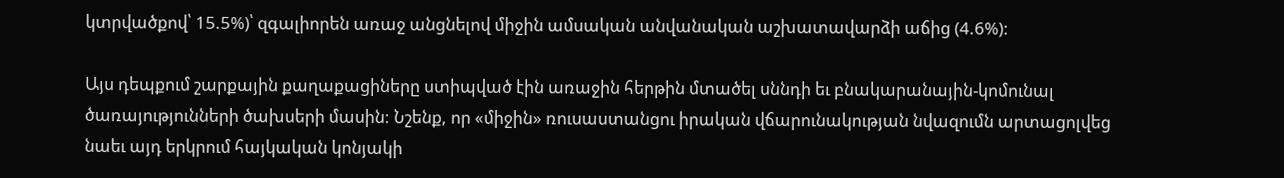կտրվածքով՝ 15.5%)՝ զգալիորեն առաջ անցնելով միջին ամսական անվանական աշխատավարձի աճից (4.6%):

Այս դեպքում շարքային քաղաքացիները ստիպված էին առաջին հերթին մտածել սննդի եւ բնակարանային-կոմունալ ծառայությունների ծախսերի մասին: Նշենք, որ «միջին» ռուսաստանցու իրական վճարունակության նվազումն արտացոլվեց նաեւ այդ երկրում հայկական կոնյակի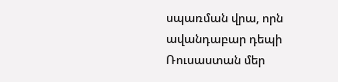սպառման վրա, որն ավանդաբար դեպի Ռուսաստան մեր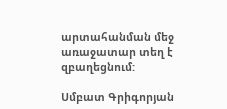արտահանման մեջ առաջատար տեղ է զբաղեցնում:

Սմբատ Գրիգորյան